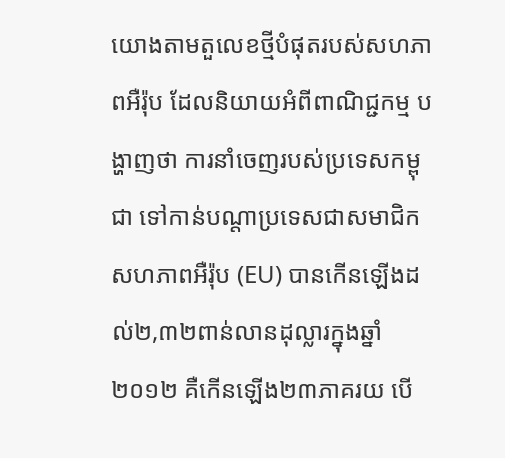យោងតាមតួលេខថ្មីបំផុតរបស់សហភាពអឺរ៉ុប ដែលនិយាយអំពីពាណិជ្ជកម្ម បង្ហាញថា ការនាំចេញរបស់ប្រទេសកម្ពុជា ទៅកាន់បណ្តាប្រទេសជាសមាជិកសហភាពអឺរ៉ុប (EU) បានកើនឡើងដល់២,៣២ពាន់លានដុល្លារក្នុងឆ្នាំ២០១២ គឺកើនឡើង២៣ភាគរយ បើ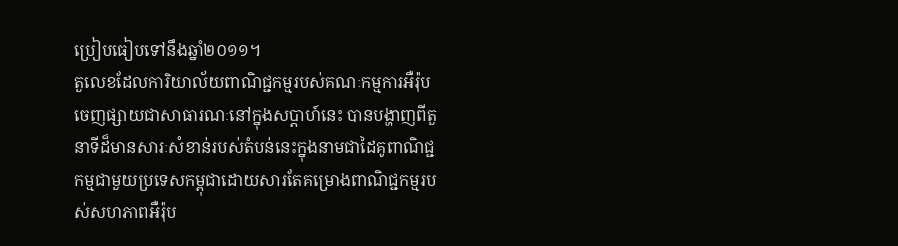ប្រៀបធៀបទៅនឹងឆ្នាំ២០១១។
តួលេខដែលការិយាល័យពាណិជ្ជកម្មរបស់គណៈកម្មការអឺរ៉ុបចេញផ្សាយជាសាធារណៈនៅក្នុងសប្តាហ៍នេះ បានបង្ហាញពីតួនាទីដ៏មានសារៈសំខាន់របស់តំបន់នេះក្នុងនាមជាដៃគូពាណិជ្ជកម្មជាមួយប្រទេសកម្ពុជាដោយសារតែគម្រោងពាណិជ្ជកម្មរបស់សហភាពអឺរ៉ុប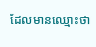ដែលមានឈ្មោះថា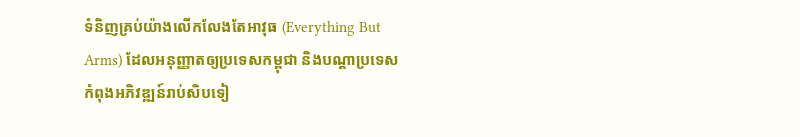ទំនិញគ្រប់យ៉ាងលើកលែងតែអាវុធ (Everything But Arms) ដែលអនុញ្ញាតឲ្យប្រទេសកម្ពុជា និងបណ្តាប្រទេសកំពុងអភិវឌ្ឍន៍រាប់សិបទៀ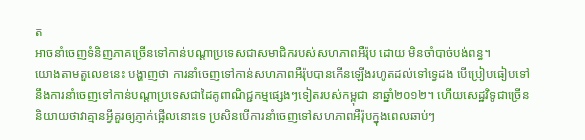ត
អាចនាំចេញទំនិញភាគច្រើនទៅកាន់បណ្តាប្រទេសជាសមាជិករបស់សហភាពអឺរ៉ុប ដោយ មិនចាំបាច់បង់ពន្ធ។
យោងតាមតួលេខនេះ បង្ហាញថា ការនាំចេញទៅកាន់សហភាពអឺរ៉ុបបានកើនឡើងរហូតដល់ទៅទ្វេដង បើប្រៀបធៀបទៅនឹងការនាំចេញទៅកាន់បណ្តាប្រទេសជាដៃគូពាណិជ្ជកម្មផ្សេងៗទៀតរបស់កម្ពុជា នាឆ្នាំ២០១២។ ហើយសេដ្ឋវិទូជាច្រើន និយាយថាវាគ្មានអ្វីគួរឲ្យភ្ញាក់ផ្អើលនោះទេ ប្រសិនបើការនាំចេញទៅសហភាពអឺរ៉ុបក្នុងពេលឆាប់ៗ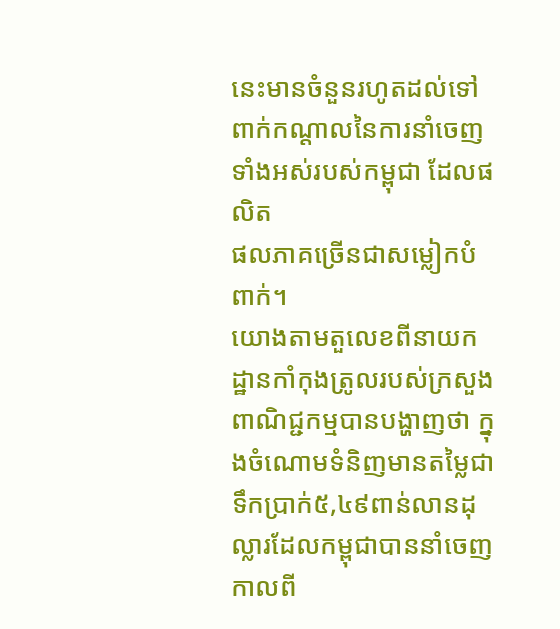នេះមានចំនួនរហូតដល់ទៅពាក់កណ្តាលនៃការនាំចេញទាំងអស់របស់កម្ពុជា ដែលផលិត
ផលភាគច្រើនជាសម្លៀកបំពាក់។
យោងតាមតួលេខពីនាយកដ្ឋានកាំកុងត្រូលរបស់ក្រសួងពាណិជ្ជកម្មបានបង្ហាញថា ក្នុងចំណោមទំនិញមានតម្លៃជាទឹកប្រាក់៥,៤៩ពាន់លានដុល្លារដែលកម្ពុជាបាននាំចេញ កាលពី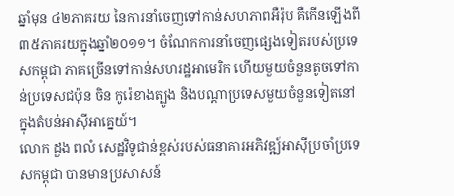ឆ្នាំមុន ៤២ភាគរយ នៃការនាំចេញទៅកាន់សហភាពអឺរ៉ុប គឺកើនឡើងពី៣៥ភាគរយក្នុងឆ្នាំ២០១១។ ចំណែកការនាំចេញផ្សេងទៀតរបស់ប្រទេសកម្ពុជា ភាគច្រើនទៅកាន់សហរដ្ឋអាមេរិក ហើយមួយចំនួនតូចទៅកាន់ប្រទេសជប៉ុន ចិន កូរ៉េខាងត្បូង និងបណ្តាប្រទេសមួយចំនួនទៀតនៅក្នុងតំបន់អាស៊ីអាគ្នេយ៍។
លោក ដួង ពលំ សេដ្ឋវិទូជាន់ខ្ពស់របស់ធនាគារអភិវឌ្ឍ៍អាស៊ីប្រចាំប្រទេសកម្ពុជា បានមានប្រសាសន៍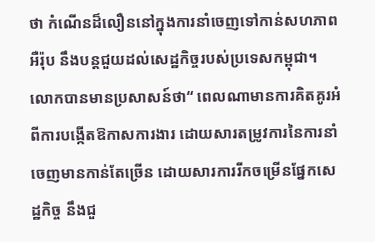ថា កំណើនដ៏លឿននៅក្នុងការនាំចេញទៅកាន់សហភាពអឺរ៉ុប នឹងបន្តជួយដល់សេដ្ឋកិច្ចរបស់ប្រទេសកម្ពុជា។
លោកបានមានប្រសាសន៍ថា“ ពេលណាមានការគិតគូរអំពីការបង្កើតឱកាសការងារ ដោយសារតម្រូវការនៃការនាំចេញមានកាន់តែច្រើន ដោយសារការរីកចម្រើនផ្នែកសេដ្ឋកិច្ច នឹងជួ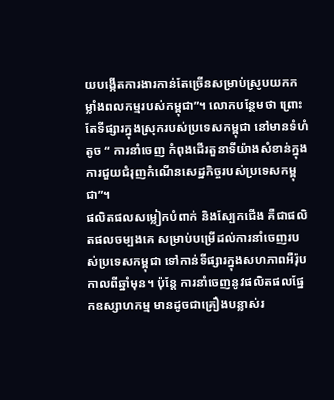យបង្កើតការងារកាន់តែច្រើនសម្រាប់ស្រូបយកកម្លាំងពលកម្មរបស់កម្ពុជា”។ លោកបន្ថែមថា ព្រោះតែទីផ្សារក្នុងស្រុករបស់ប្រទេសកម្ពុជា នៅមានទំហំតូច “ ការនាំចេញ កំពុងដើរតួនាទីយ៉ាងសំខាន់ក្នុងការជួយជំរុញកំណើនសេដ្ឋកិច្ចរបស់ប្រទេសកម្ពុជា”។
ផលិតផលសម្លៀកបំពាក់ និងស្បែកជើង គឺជាផលិតផលចម្បងគេ សម្រាប់បម្រើដល់ការនាំចេញរបស់ប្រទេសកម្ពុជា ទៅកាន់ទីផ្សារក្នុងសហភាពអឺរ៉ុប កាលពីឆ្នាំមុន។ ប៉ុន្តែ ការនាំចេញនូវផលិតផលផ្នែកឧស្សាហកម្ម មានដូចជាគ្រឿងបន្លាស់រ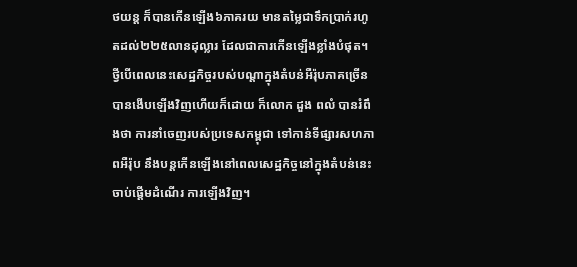ថយន្ត ក៏បានកើនឡើង៦ភាគរយ មានតម្លៃជាទឹកប្រាក់រហូតដល់២២៥លានដុល្លារ ដែលជាការកើនឡើងខ្លាំងបំផុត។
ថ្វីបើពេលនេះសេដ្ឋកិច្ចរបស់បណ្តាក្នុងតំបន់អឺរ៉ុបភាគច្រើនបានងើបឡើងវិញហើយក៏ដោយ ក៏លោក ដួង ពលំ បានរំពឹងថា ការនាំចេញរបស់ប្រទេសកម្ពុជា ទៅកាន់ទីផ្សារសហភាពអឺរ៉ុប នឹងបន្តកើនឡើងនៅពេលសេដ្ឋកិច្ចនៅក្នុងតំបន់នេះចាប់ផ្តើមដំណើរ ការឡើងវិញ។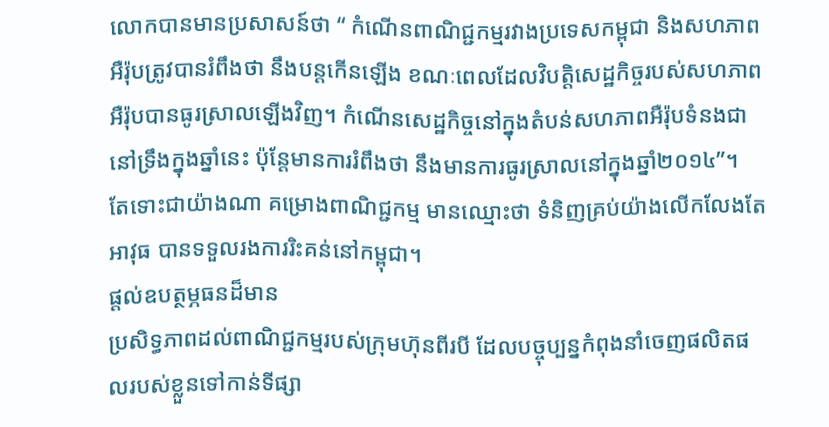លោកបានមានប្រសាសន៍ថា “ កំណើនពាណិជ្ជកម្មរវាងប្រទេសកម្ពុជា និងសហភាព
អឺរ៉ុបត្រូវបានរំពឹងថា នឹងបន្តកើនឡើង ខណៈពេលដែលវិបត្តិសេដ្ឋកិច្ចរបស់សហភាពអឺរ៉ុបបានធូរស្រាលឡើងវិញ។ កំណើនសេដ្ឋកិច្ចនៅក្នុងតំបន់សហភាពអឺរ៉ុបទំនងជានៅទ្រឹងក្នុងឆ្នាំនេះ ប៉ុន្តែមានការរំពឹងថា នឹងមានការធូរស្រាលនៅក្នុងឆ្នាំ២០១៤”។
តែទោះជាយ៉ាងណា គម្រោងពាណិជ្ជកម្ម មានឈ្មោះថា ទំនិញគ្រប់យ៉ាងលើកលែងតែ
អាវុធ បានទទួលរងការរិះគន់នៅកម្ពុជា។
ផ្តល់ឧបត្ថម្ភធនដ៏មាន
ប្រសិទ្ធភាពដល់ពាណិជ្ជកម្មរបស់ក្រុមហ៊ុនពីរបី ដែលបច្ចុប្បន្នកំពុងនាំចេញផលិតផលរបស់ខ្លួនទៅកាន់ទីផ្សា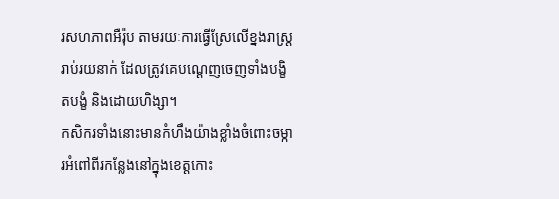រសហភាពអឺរ៉ុប តាមរយៈការធ្វើស្រែលើខ្នងរាស្ត្ររាប់រយនាក់ ដែលត្រូវគេបណ្តេញចេញទាំងបង្ខិតបង្ខំ និងដោយហិង្សា។
កសិករទាំងនោះមានកំហឹងយ៉ាងខ្លាំងចំពោះចម្ការអំពៅពីរកន្លែងនៅក្នុងខេត្តកោះ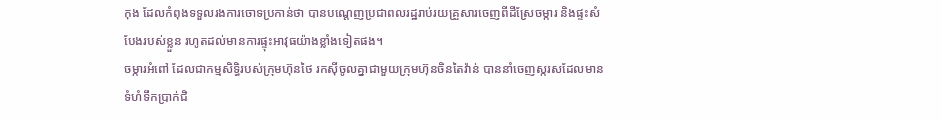កុង ដែលកំពុងទទួលរងការចោទប្រកាន់ថា បានបណ្តេញប្រជាពលរដ្ឋរាប់រយគ្រួសារចេញពីដីស្រែចម្ការ និងផ្ទះសំបែងរបស់ខ្លួន រហូតដល់មានការផ្ទុះអាវុធយ៉ាងខ្លាំងទៀតផង។
ចម្ការអំពៅ ដែលជាកម្មសិទ្ធិរបស់ក្រុមហ៊ុនថៃ រកសុីចូលគ្នាជាមួយក្រុមហ៊ុនចិនតៃវ៉ាន់ បាននាំចេញស្ករសដែលមានទំហំទឹកប្រាក់ជិ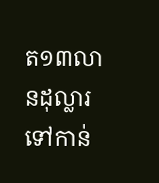ត១៣លានដុល្លារទៅកាន់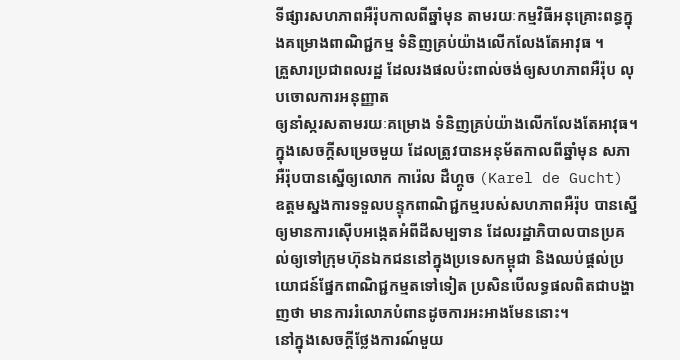ទីផ្សារសហភាពអឺរ៉ុបកាលពីឆ្នាំមុន តាមរយៈកម្មវិធីអនុគ្រោះពន្ធក្នុងគម្រោងពាណិជ្ជកម្ម ទំនិញគ្រប់យ៉ាងលើកលែងតែអាវុធ ។
គ្រួសារប្រជាពលរដ្ឋ ដែលរងផលប៉ះពាល់ចង់ឲ្យសហភាពអឺរ៉ុប លុបចោលការអនុញ្ញាត
ឲ្យនាំស្ករសតាមរយៈគម្រោង ទំនិញគ្រប់យ៉ាងលើកលែងតែអាវុធ។ ក្នុងសេចក្តីសម្រេចមួយ ដែលត្រូវបានអនុម័តកាលពីឆ្នាំមុន សភាអឺរ៉ុបបានស្នើឲ្យលោក ការ៉េល ដឺហ្គូច (Karel de Gucht) ឧត្តមស្នងការទទួលបន្ទុកពាណិជ្ជកម្មរបស់សហភាពអឺរ៉ុប បានស្នើឲ្យមានការស៊ើបអង្កេតអំពីដីសម្បទាន ដែលរដ្ឋាភិបាលបានប្រគល់ឲ្យទៅក្រុមហ៊ុនឯកជននៅក្នុងប្រទេសកម្ពុជា និងឈប់ផ្តល់ប្រយោជន៍ផ្នែកពាណិជ្ជកម្មតទៅទៀត ប្រសិនបើលទ្ធផលពិតជាបង្ហាញថា មានការរំលោភបំពានដូចការអះអាងមែននោះ។
នៅក្នុងសេចក្តីថ្លែងការណ៍មួយ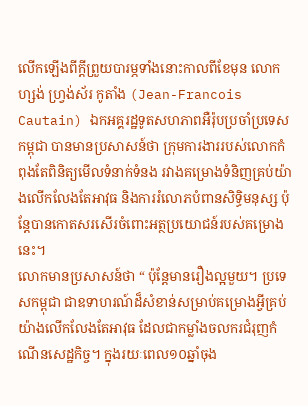លើកឡើងពីក្តីព្រួយបារម្ភទាំងនោះកាលពីខែមុន លោក ហ្សង់ ហ្វ្រង់ស័រ កូតាំង (Jean-Francois Cautain) ឯកអគ្គរដ្ឋទូតសហភាពអឺរ៉ុបប្រចាំប្រទេសកម្ពុជា បានមានប្រសាសន៍ថា ក្រុមការងាររបស់លោកកំពុងតែពិនិត្យមើលទំនាក់ទំនង រវាងគម្រោងទំនិញគ្រប់យ៉ាងលើកលែងតែអាវុធ និងការរំលោភបំពានសិទ្ធិមនុស្ស ប៉ុន្តែបានកោតសរសើរចំពោះអត្ថប្រយោជន៍របស់គម្រោងនេះ។
លោកមានប្រសាសន៍ថា “ ប៉ុន្តែមានរឿងល្អមួយ។ ប្រទេសកម្ពុជា ជាឧទាហរណ៍ដ៏សំខាន់សម្រាប់គម្រោងអ្វីគ្រប់យ៉ាងលើកលែងតែអាវុធ ដែលជាកម្លាំងចលករជំរុញកំណើនសេដ្ឋកិច្ច។ ក្នុងរយៈពេល១០ឆ្នាំចុង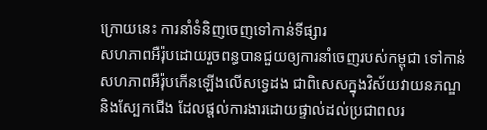ក្រោយនេះ ការនាំទំនិញចេញទៅកាន់ទីផ្សារ
សហភាពអឺរ៉ុបដោយរួចពន្ធបានជួយឲ្យការនាំចេញរបស់កម្ពុជា ទៅកាន់សហភាពអឺរ៉ុបកើនឡើងលើសទ្វេដង ជាពិសេសក្នុងវិស័យវាយនភណ្ឌ និងស្បែកជើង ដែលផ្តល់ការងារដោយផ្ទាល់ដល់ប្រជាពលរ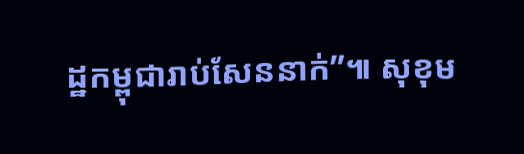ដ្ឋកម្ពុជារាប់សែននាក់”៕ សុខុម